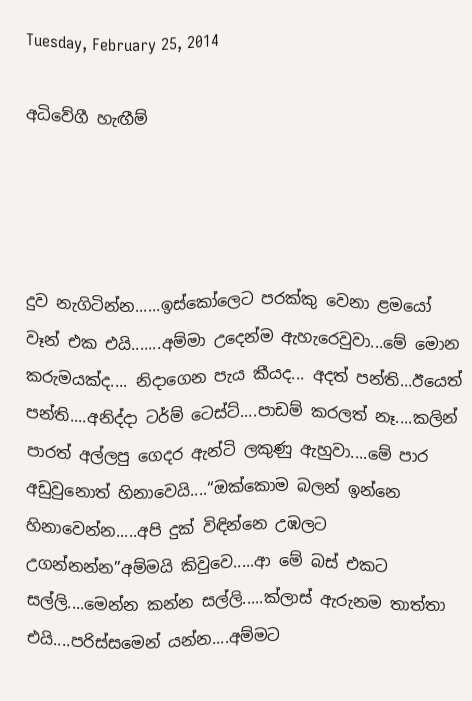Tuesday, February 25, 2014

අධිවේගී හැඟීම්




දුව නැගිටින්න......ඉස්කෝලෙට පරක්කු වෙනා ළමයෝ වෑන් එක එයි.......අම්මා උදෙන්ම ඇහැරෙවුවා...මේ මොන කරුමයක්ද.... නිදාගෙන පැය කීයද... අදත් පන්ති...ඊයෙත් පන්ති....අනිද්දා ටර්ම් ටෙස්ට්....පාඩම් කරලත් නෑ....කලින් පාරත් අල්ලපු ගෙදර ඇන්ටි ලකුණු ඇහුවා....මේ පාර අඩුවුනොත් හිනාවෙයි....“ඔක්කොම බලන් ඉන්නෙ හිනාවෙන්න.....අපි දුක් විඳින්නෙ උඹලට උගන්නන්න”අම්මයි කිවුවෙ.....ආ මේ බස් එකට සල්ලි....මෙන්න කන්න සල්ලි.....ක්ලාස් ඇරුනම තාත්තා එයි....පරිස්සමෙන් යන්න....අම්මට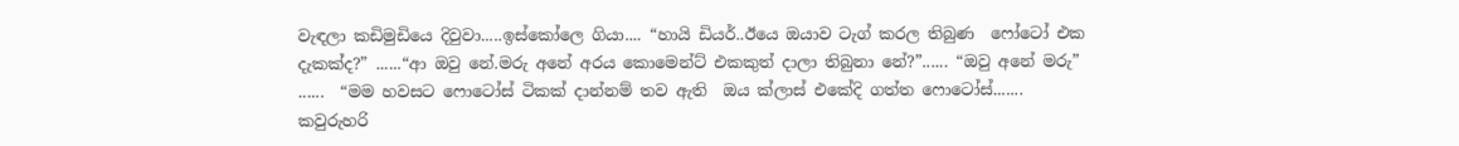වැඳලා කඩිමුඩියෙ දිවුවා.....ඉස්කෝලෙ ගියා.... “හායි ඩියර්..ඊයෙ ඔයාව ටැග් කරල තිබුණ  ෆෝටෝ එක දැකක්ද?” ......“ආ ඔවු නේ.මරු අනේ අරය කොමෙන්ට් එකකුත් දාලා තිබුනා නේ?”...... “ඔවු අනේ මරු” ......  “මම හවසට ෆොටෝස් ටිකක් දාන්නම් තව ඇති  ඔය ක්ලාස් එකේදි ගත්ත ෆොටෝස්....... කවුරුහරි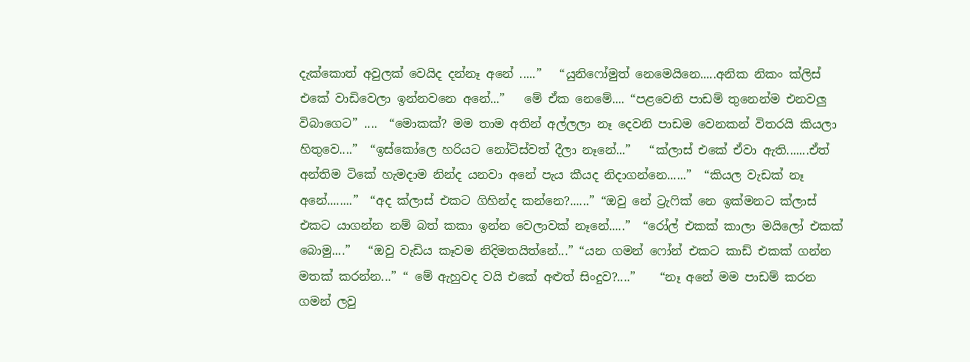දැක්කොත් අවුලක් වෙයිද දන්නෑ අනේ .....”   “යුනිෆෝමුත් නෙමෙයිනෙ.....අනික නිකං ක්ලිස් එකේ වාඩිවෙලා ඉන්නවනෙ අනේ...”   මේ ඒක නෙමේ.... “පළවෙනි පාඩම් තුනෙන්ම එනවලු විබාගෙට” ....  “මොකක්? මම තාම අතින් අල්ලලා නෑ දෙවනි පාඩම වෙනකන් විතරයි කියලා හිතුවෙ....”  “ඉස්කෝලෙ හරියට නෝට්ස්වත් දීලා නෑනේ...”   “ක්ලාස් එකේ ඒවා ඇති.......ඒත් අන්තිම ටිකේ හැමදාම නින්ද යනවා අනේ පැය කීයද නිදාගන්නෙ......”  “කියල වැඩක් නෑ අනේ........”  “අද ක්ලාස් එකට ගිහින්ද කන්නෙ?......” “ඔවු නේ ට්‍රැෆික් නෙ ඉක්මනට ක්ලාස් එකට යාගන්න නම් බත් කකා ඉන්න වෙලාවක් නෑනේ.....”  “රෝල් එකක් කාලා මයිලෝ එකක් බොමු....”   “ඔවු වැඩිය කෑවම නිදිමතයිත්නේ...” “යන ගමන් ‍ෆෝන් එකට කාඩ් එකක් ගන්න මතක් කරන්න...” “ මේ ඇහුවද වයි එකේ අළුත් සිංදුව?....”    “නෑ අනේ මම පාඩම් කරන ගමන් ලවු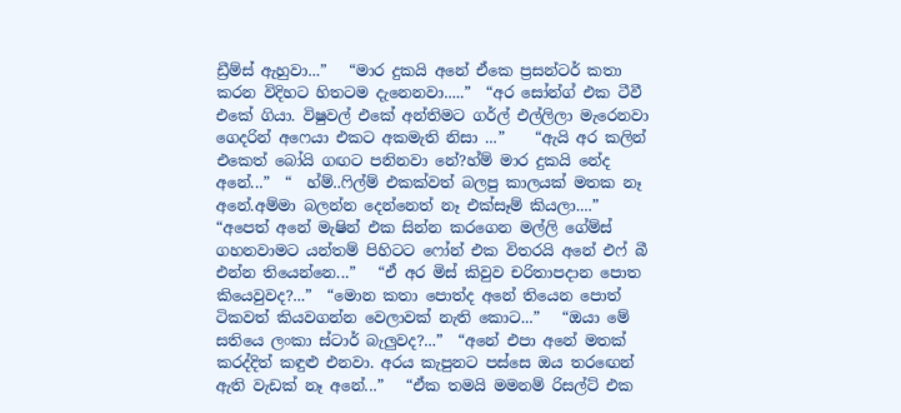ඩ්‍රීම්ස් ඇහුවා...”   “මාර දුකයි අනේ ඒකෙ ප්‍රසන්ටර් කතා කරන විදිහට හිතටම දැනෙනවා.....”  “අර සෝන්ග් එක ටීවී එකේ ගියා. විෂුවල් එකේ අන්තිමට ගර්ල් එල්ලිලා මැරෙනවා ගෙදරින් අෆෙයා එකට අකමැති නිසා ...”    “ඇයි අර කලින් එකෙත් බෝයි ගඟට පනිනවා නේ?හ්ම් මාර දුකයි නේද අනේ...”  “  හ්ම්..ෆිල්ම් එකක්වත් බලපු කාලයක් මතක නෑ අනේ.අම්මා බලන්න දෙන්නෙත් නෑ එක්සෑම් කියලා....”    “අපෙත් අනේ මැෂින් එක සින්න කරගෙන මල්ලි ගේම්ස් ගහනවාමට යන්තම් පිහිටට ෆෝන් එක විතරයි අනේ එෆ් බී එන්න තියෙන්නෙ...”   “ඒ අර මිස් කිවුව චරිතාපදාන පොත කියෙවුවද?...”  “මොන කතා පොත්ද අනේ තියෙන පොත් ටිකවත් කියවගන්න වෙලාවක් නැති කොට...”   “ඔයා මේ සතියෙ ලංකා ස්ටාර් බැලුවද?...”  “අනේ එපා අනේ මතක් කරද්දිත් කඳුළු එනවා. අරය කැපුනට පස්සෙ ඔය තර‍ඟෙන් ඇති වැඩක් නෑ අනේ...”   “ඒක තමයි මමනම් රිසල්ට් එක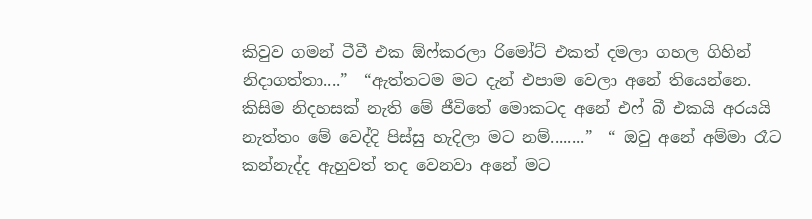කිවුව ගමන් ටීවී එක ඕෆ්කරලා රිමෝට් එකත් දමලා ගහල ගිහින් නිදාගත්තා....”  “ඇත්තටම මට දැන් එපාම වෙලා අනේ තියෙන්නෙ. කිසිම නිදහසක් නැති මේ ජීවිතේ මොකටද අනේ එෆ් බී එකයි අරයයි නැත්තං මේ වෙද්දි පිස්සු හැදිලා මට නම්........”  “ ඔවු අනේ අම්මා රෑට කන්නැද්ද ඇහුවත් තද වෙනවා අනේ මට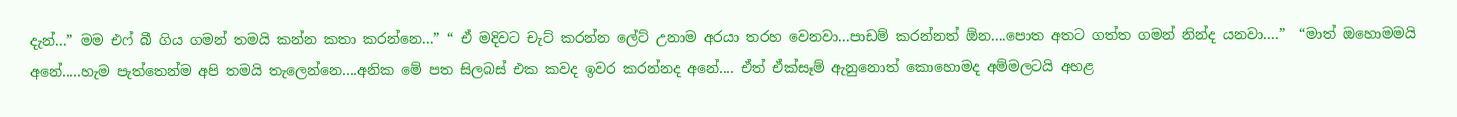දැන්...” මම එෆ් බී ගිය ගමන් තමයි කන්න කතා කරන්නෙ...” “ ඒ මදිවට චැට් කරන්න ලේට් උනාම අරයා තරහ වෙනවා...පාඩම් කරන්නත් ඕන....පොත අතට ගත්ත ගමන් නින්ද යනවා....”  “මාත් ඔහොමමයි අනේ.....හැම පැත්තෙන්ම අපි තමයි තැලෙන්නෙ....අනික මේ පත සිලබස් එක කවද ඉවර කරන්නද අනේ.... ඒත් ඒක්සෑම් ඇනුනොත් කොහොමද අම්මලටයි අහළ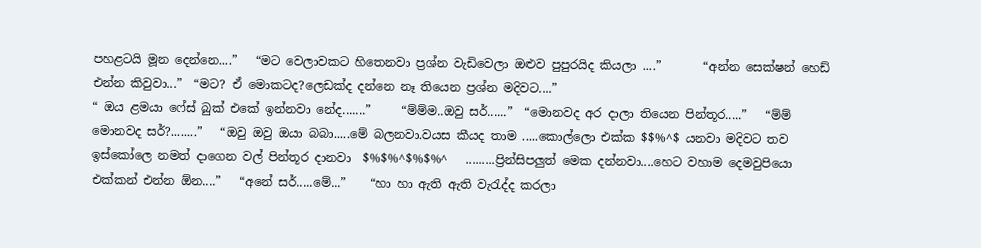පහළටයි මූන දෙන්නෙ....”   “මට වෙලාවකට හිතෙනවා ප්‍රශ්න වැඩි‍වෙලා ඔළුව පුපුරයිද කියලා ....”       “අන්න සෙක්ෂන් හෙඩ් එන්න කිවුවා...”  “මට? ඒ මොකටද?ලෙඩක්ද දන්නෙ නෑ තියෙන ප්‍රශ්න මදිවට....”
“ ඔය ළමයා ෆේස් බුක් එකේ ඉන්නවා නේද.......”     “ම්ම්ම..ඔවු සර්......”  “මොනවද අර දාලා තියෙන පින්තූර.....”   “ම්ම් මොනවද සර්?........”   “ඔවු ඔවු ඔයා බබා.....මේ බලනවා.වයස කීයද තාම .....කොල්ලො එක්ක $$%^$ යනවා මදිවට තව ඉස්කෝලෙ නමත් දාගෙන වල් පින්තූර දානවා  $%$%^$%$%^   .........ප්‍රින්සිපලුත් මෙක දන්නවා....හෙට වහාම දෙමවුපියො එක්කන් එන්න ඕන....”   “අනේ සර්.....මේ...”    “හා හා ඇති ඇති වැරැද්ද කරලා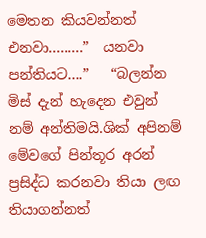මෙතන කියවන්නත් එනවා.........”  යනවා පන්තියට....”   “බලන්න මිස් දැන් හැදෙන එවුන් නම් අන්තිමයි.ශික් අපිනම් මේවගේ පින්තූර අරන් ප්‍රසිද්ධ කරනවා තියා ලඟ තියාගන්නත්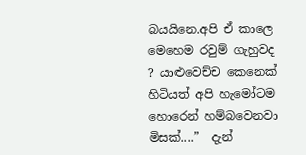බයයිනෙ.අපි ඒ කාලෙ මෙහෙම රවුම් ගැහුවද ? යාළුවෙච්ච කෙනෙක් හිටියත් අපි හැමෝටම හොරෙන් හම්බවෙනවා මිසක්....”  දැන්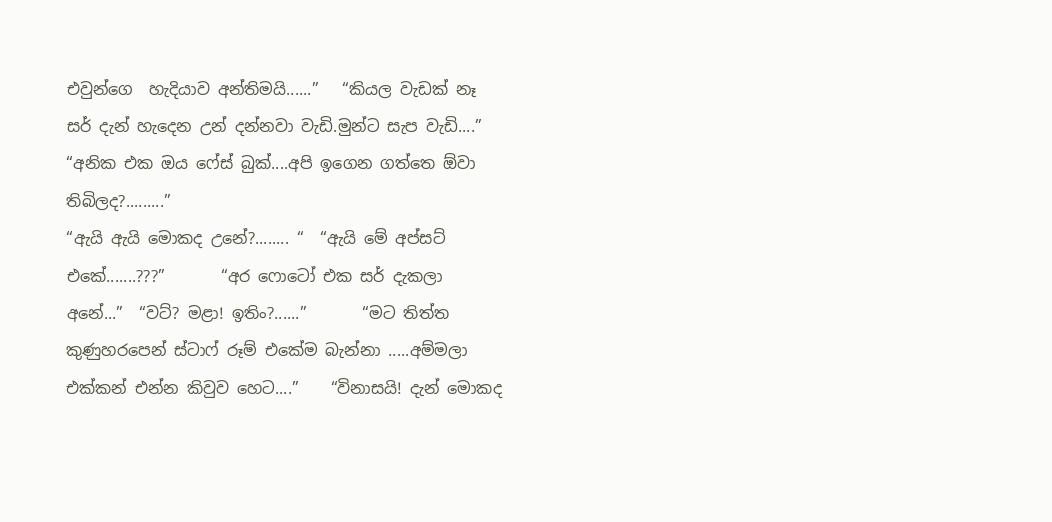එවුන්ගෙ  හැදියාව අන්තිමයි......”   “කියල වැඩක් නෑ සර් දැන් හැදෙන උන් දන්නවා වැඩි.මුන්ට සැප වැඩි....”  “අනික එක ඔය ෆේස් බුක්....අපි ඉගෙන ගත්තෙ ඕවා තිබිලද?.........”
“ඇයි ඇයි මොකද උනේ?........ “  “ඇයි මේ අප්සට් එකේ.......???”       “අර ෆොටෝ එක සර් දැකලා අනේ...”  “වට්? මළා! ඉතිං?......”       “මට තිත්ත කුණුහරපෙන් ස්ටාෆ් රූම් එකේම බැන්නා .....අම්මලා එක්කන් එන්න කිවුව හෙට....”    “විනාසයි! දැන් මොකද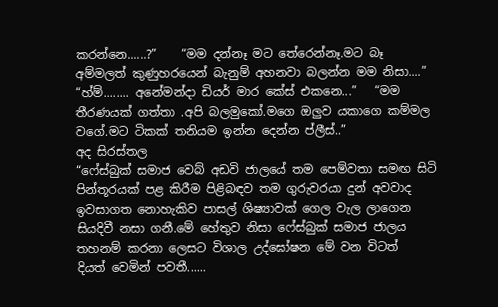කරන්නෙ......?”    “මම දන්නෑ මට තේරෙන්නෑ.මට බෑ අම්මලත් කුණුහරයෙන් බැනුම් අහනවා බලන්න මම නිසා....”     “හ්ම්........ අනේමන්දා ඩියර් මාර කේස් එකනෙ...”   “මම තීරණයක් ගත්තා .අපි බලමුකෝ.මගෙ ඔලුව යකාගෙ කම්මල වගේ.මට ටිකක් තනියම ඉන්න දෙන්න ප්ලීස්..”
අද සිරස්තල
“ෆේස්බුක් සමාජ වෙබ් අඩවි ජාලයේ තම පෙම්වතා සමඟ සිටි පින්තූරයක් පළ කිරීම පිළිබඳව තම ගුරුවරයා‍ දුන් අවවාද ඉවසාගත නොහැකිව පාසල් ශිෂ්‍යාවක් ගෙල වැල ලා‍‍ගෙන සියදිවී නසා ගනී.මේ හේතුව නිසා ෆේස්බුක් සමාජ ජාලය තහනම් කරනා ලෙසට විශාල උද්ඝෝෂන මේ වන විටත්  දියත් වෙමින් පවතී......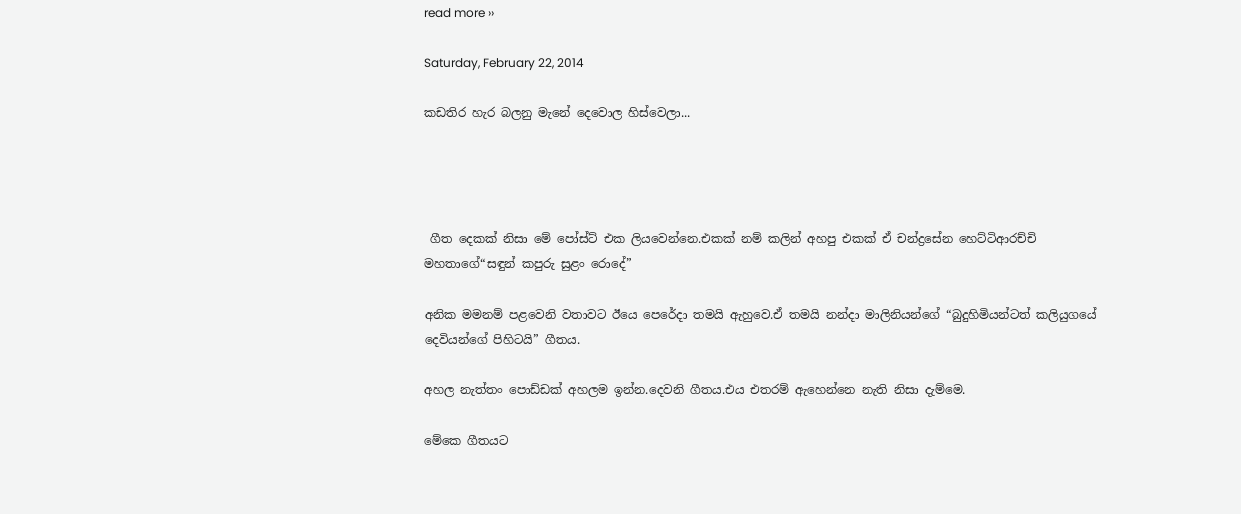read more ››

Saturday, February 22, 2014

කඩතිර හැර බලනු මැනේ දෙවොල හිස්වෙලා...




 ගීත දෙකක් නිසා මේ පෝස්ට් එක ලියවෙන්නෙ.එකක් නම් කලින් අහපු එකක් ඒ චන්ද්‍රසේන හෙට්ටිආරච්චි මහතාගේ“සඳුන් කපුරු සුළං රොදේ”

අනික මමනම් පළවෙනි වතාවට ඊයෙ පෙරේදා තමයි ඇහුවෙ.ඒ තමයි නන්දා මාලිනියන්‍‍ගේ “බුදුහිමියන්ටත් කලියුගයේ දෙවියන්ගේ පිහිටයි” ගීතය.

අහල නැත්තං පොඩ්ඩක් අහලම ඉන්න.දෙවනි ගීතය.එය එතරම් ඇහෙන්නෙ නැති නිසා දැම්මෙ.

මේකෙ ගීතයට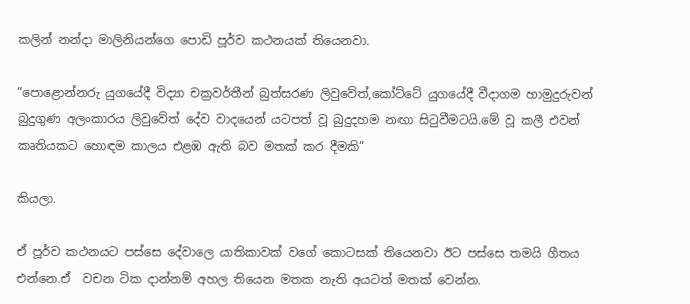කලින් නන්දා මාලිනියන්ගෙ පොඩි පූර්ව කථනයක් තියෙනවා.

“පොළොන්නරු යුගයේදී විද්‍යා චක්‍රවර්තීන් බුත්සරණ ලිවුවේත්,කෝට්ටේ යුගයේදී වීදාගම හාමුදුරුවන් බුදුගුණ අලංකාරය ලිවුවේත් දේව වාදයෙන් යටපත් වූ බුදුදහම නඟා සිටුවීමටයි.මේ වූ කලී එවන් කෘතියකට හොඳම කාලය එළඹ ඇති බව මතක් කර දීමකි”

කියලා.

ඒ පූර්ව කථනයට පස්සෙ දේවාලෙ යාතිකාවක් වගේ කොටසක් තියෙනවා ඊට පස්සෙ තමයි ගීතය එන්නෙ.ඒ  වචන ටික දාන්නම් අහල තියෙන මතක නැති අයටත් මතක් වෙන්න.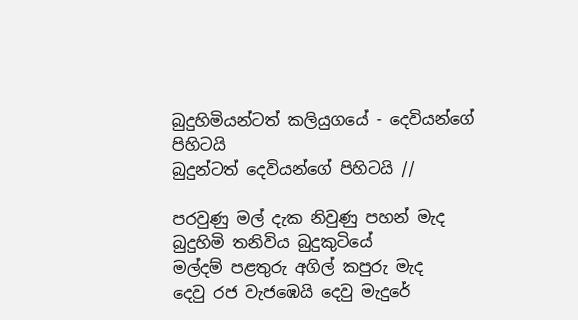බුදුහිමියන්ටත් කලියුගයේ - දෙවියන්ගේ පිහිටයි
බුදුන්ටත් දෙවියන්ගේ පිහිටයි //

පරවුණු මල් දැක නිවුණු පහන් මැද
බුදුහිමි තනිවිය බුදුකුටියේ
මල්දම් පළතුරු අගිල් කපුරු මැද
දෙවු රජ වැජඹෙයි දෙවු මැදුරේ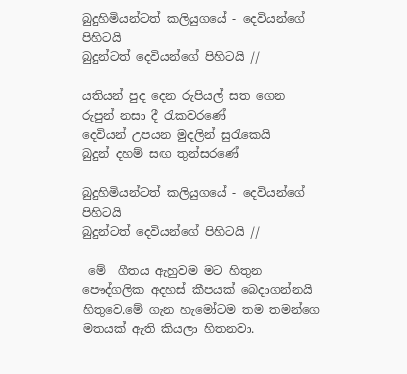බුදුහිමියන්ටත් කලියුගයේ - දෙවියන්ගේ පිහිටයි
බුදුන්ටත් දෙවියන්ගේ පිහිටයි //

යතියන් පුද දෙන රුපියල් සත ගෙන
රුපුන් නසා දී රැකවරණේ
දෙවියන් උපයන මුදලින් සුරැකෙයි
බුදුන් දහම් සඟ තුන්සරණේ

බුදුහිමියන්ටත් කලියුගයේ - දෙවියන්ගේ පිහිටයි
බුදුන්ටත් දෙවියන්ගේ පිහිටයි //

 මේ  ගීතය ඇහුවම මට හිතුන පෞද්ගලික අදහස් කීපයක් බෙදාගන්නයි හිතුවෙ.මේ ගැන හැමෝටම තම තමන්ගෙ මතයක් ඇති කියලා හිතනවා.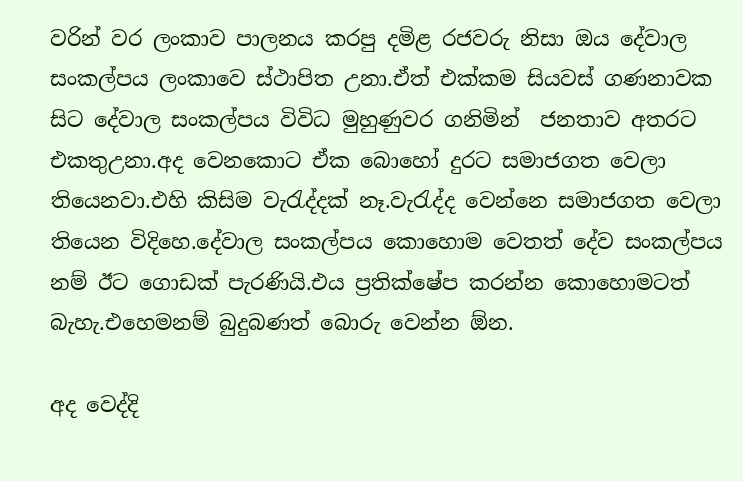වරින් වර ලංකාව පාලනය කරපු දමිළ රජවරු නිසා ඔය දේවාල සංකල්පය ලංකාවෙ ස්ථාපිත උනා.ඒත් එක්කම සියවස් ගණනාවක සිට දේවාල සංකල්පය විවිධ මුහුණුවර ගනිමින්  ජනතාව අතරට එකතුඋනා.අද වෙනකොට ඒක බොහෝ දුරට සමාජගත වෙලා තියෙනවා.එහි කිසිම වැරැද්දක් නෑ.වැරැද්ද වෙන්නෙ සමාජගත වෙලා තියෙන විදිහෙ.දේවාල සංකල්පය කොහොම වෙතත් දේව සංකල්පය නම් ඊට ගොඩක් පැරණියි.එය ප්‍රතික්ෂේප කරන්න කොහොමටත් බැහැ.එහෙමනම් බුදුබණත්‍ බොරු වෙන්න ඕන.

අද වෙද්දි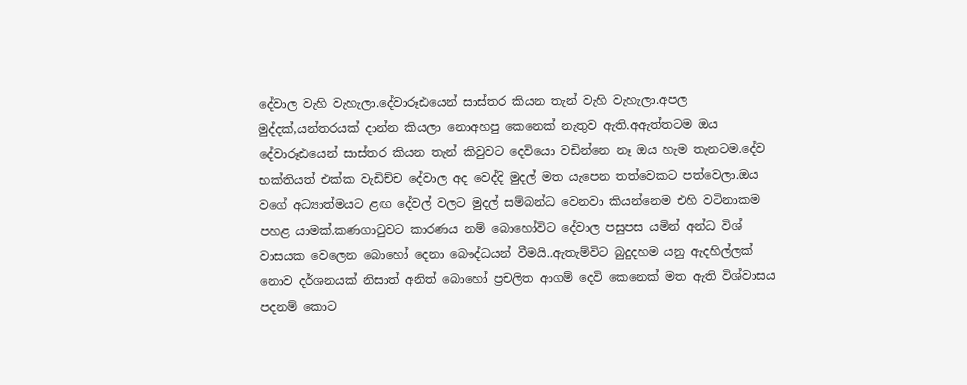දේවාල වැහි වැහැලා.දේවාරූඪයෙන් සාස්තර කියන තැන් වැහි වැහැලා.අපල මුද්දක්,යන්තරයක් දාන්න කියලා නොඅහපු කෙනෙක් නැතුව ඇති.අඇත්තටම ඔය දේවාරූඪයෙන් සාස්තර කියන තැන් කිවුවට දෙවියො වඩින්නෙ නෑ ඔය හැම තැනටම.දේව භක්තියත් එක්ක වැඩිච්ච දේවාල අද වෙද්දි මුදල් මත යැපෙන තත්වෙකට පත්වෙලා.ඔය වගේ අධ්‍යාත්මයට ළඟ දේවල් වලට මුදල් සම්බන්ධ වෙනවා කියන්නෙම එහි වටිනාකම පහළ යාමක්.කණගාටුවට කාරණය නම් බොහෝවිට දේවාල පසුපස යමින් අන්ධ විශ් වාසයක වෙලෙන බොහෝ දෙනා බෞද්ධයන් වීමයි..ඇතැම්විට බුදුදහම යනු ඇදහිල්ලක් නොව දර්ශනයක් නිසාත් අනිත් බොහෝ ප්‍රචලිත ආගම් දෙවි කෙනෙක් මත ඇති විශ්වාසය පදනම් කොට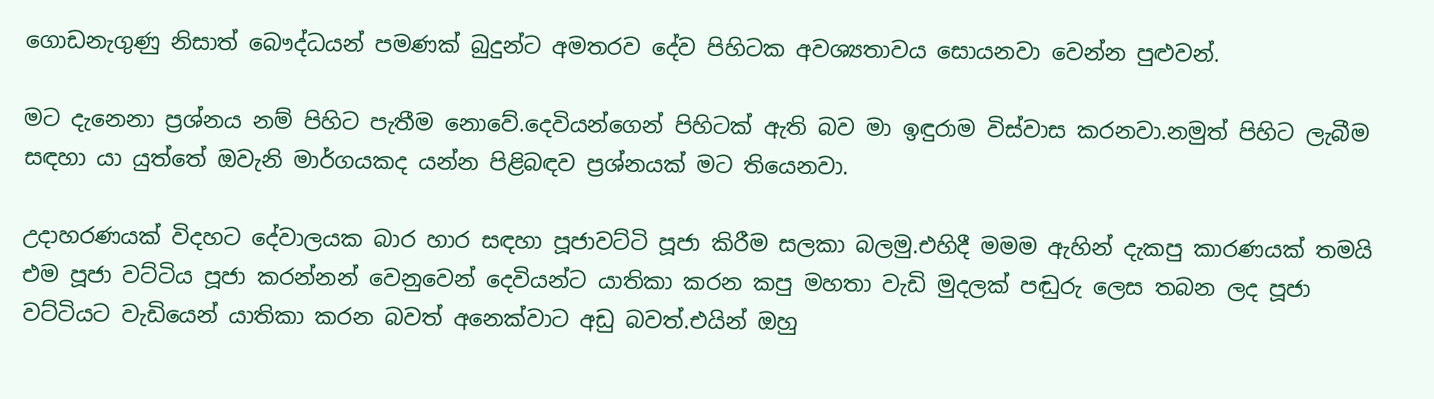ගොඩනැගුණු නිසාත් බෞද්ධයන් පමණක් බුදුන්ට අමතරව දේව පිහිටක අවශ්‍යතාවය සොයනවා වෙන්න පුළුවන්.

මට දැනෙනා ප්‍රශ්නය නම් පිහිට පැතීම නොවේ.දෙවියන්ගෙන් පිහිටක් ඇති බව මා ඉඳුරාම විස්වාස කරනවා.නමුත් පිහිට ලැබීම සඳහා යා යුත්තේ ඔවැනි මාර්ගයකද යන්න පිළිබඳව ප්‍රශ්නයක් මට තියෙනවා.

උදාහරණයක් විදහට දේවාලයක බාර හාර සඳහා පූජාවට්ටි පූජා කිරීම සලකා බලමු.එහිදී මමම ඇහින් දැකපු කාරණයක් තමයි එම පූජා වට්ටිය පූජා කරන්නන් වෙනුවෙන් දෙවියන්ට යාතිකා කරන කපු මහතා වැඩි මුදලක් පඬුරු ලෙස තබන ලද පූජා වට්ටියට වැඩියෙන් යාතිකා කරන බවත් අනෙක්වාට අඩු බවත්.එයින් ඔහු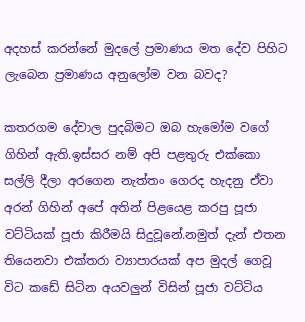අදහස් කරන්නේ මුදලේ ප්‍රමාණය මත දේව පිහිට ලැබෙන ප්‍රමාණය අනුලෝම වන බවද?

කතරගම දේවාල පුදබිමට ඔබ හැමෝම වගේ ගිහින් ඇති.ඉස්සර නම් අපි පළතුරු එක්කො සල්ලි දීලා අරගෙන නැත්තං ගෙරද හැදනු ඒවා අරන් ගිහින් අපේ අතින් පිළයෙළ කරපු පූජා වට්ටියක් පූජා කිරීමයි සිදුවූනේ.නමුත් දැන් එතන තියෙනවා එක්තරා ව්‍යාපාරයක් අප මුදල් ගෙවූ විට කඩේ සිටින අයවලුන් විසින් පූජා වට්ටිය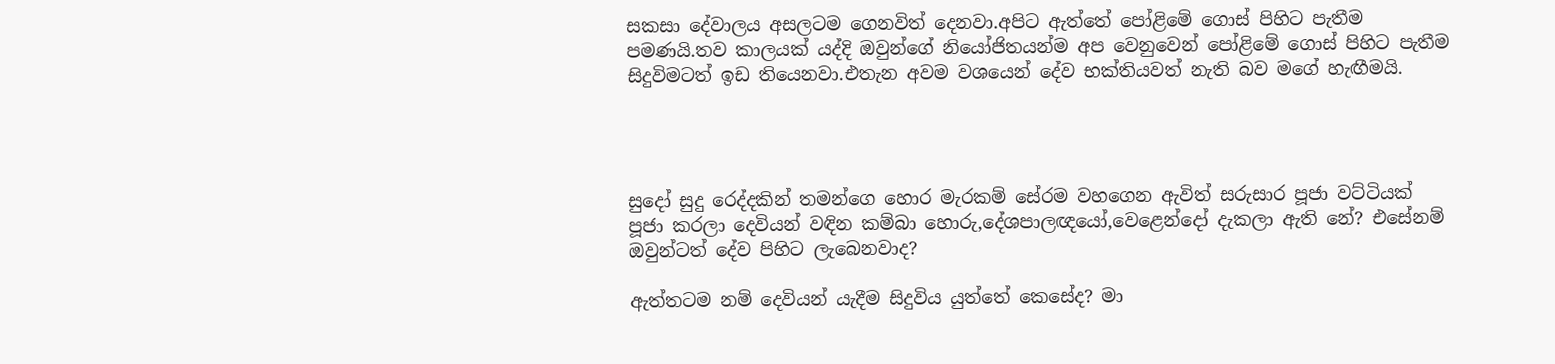සකසා දේවාලය අසලටම ගෙනවිත් දෙනවා.අපිට ඇත්තේ පෝළිමේ ගොස් පිහිට පැතීම පමණයි.තව කාලයක් යද්දි ඔවුන්ගේ නියෝජිතයන්ම අප වෙනුවෙන් පෝළිමේ ගොස් පිහිට පැතීම සිදුවිමටත් ඉඩ තියෙනවා.එතැන අවම වශයෙන් දේව භක්තියවත් නැති බව මගේ හැඟීමයි.




සුදෝ සුදු රෙද්දකින් තමන්ගෙ හොර මැරකම් සේරම වහගෙන ඇවිත් සරුසාර පූජා වට්ටියක් පූජා කරලා දෙවියන් වඳින කම්බා හොරු,දේශපාලඥයෝ,වෙළෙන්දෝ දැකලා ඇති නේ? එසේනම් ඔවුන්ටත් දේව පිහිට ලැබෙනවාද?

ඇත්තටම නම් දෙවියන් යැදීම සිදුවිය යුත්තේ කෙසේද? මා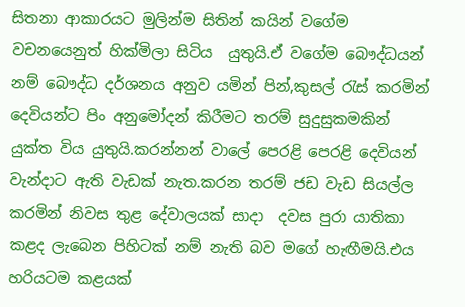සිතනා ආකාරයට මුලින්ම සිතින් කයින් වගේම වචනයෙනුත් හික්මිලා සිටිය  යුතුයි.ඒ වගේම බෞද්ධයන් නම් බෞද්ධ දර්ශනය අනුව යමින් පින්,කුසල් රැස් කරමින් දෙවියන්ට පිං අනුමෝදන් කිරීමට තරම් සුදුසුකමකින් යුක්ත විය යුතුයි.කරන්නන් වාලේ පෙරළි පෙරළි දෙවියන් වැන්දාට ඇති වැඩක් නැත.කරන තරම් ජඩ වැඩ සියල්ල කරමින් නිවස තුළ දේවාලයක් සාදා  දවස පුරා යාතිකා කළද ලැබෙන පිහිටක් නම් නැති බව මගේ හැඟීමයි.එය හරියටම කළයක්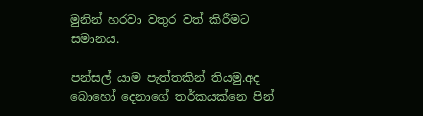මුනින් හරවා වතුර වත් කිරීමට  සමානය.

පන්සල් යාම පැත්තකින් තියමු.අද බොහෝ දෙනාගේ තර්කයක්නෙ පින්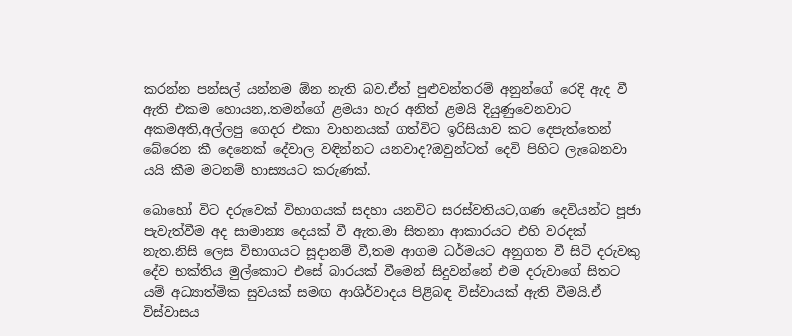කරන්න පන්සල් යන්නම ඕන නැති බව.ඒත් පුළුවන්තරම් අනුන්ගේ රෙදි ඇද වී ඇති එකම හොයන,.තමන්ගේ ළමයා හැර අනිත් ළමයි දියුණුවෙනවාට අකමඅති,අල්ලපු ගෙදර එකා වාහනයක් ගත්විට ඉරිසියාව කට දෙපැත්තෙන් බේරෙන කී දෙනෙක් දේවාල වඳින්නට යනවාද?ඔවුන්ටත් දෙවි පිහිට ලැබෙනවා යයි කීම මටනම් හාස්‍යයට කරුණක්.

බොහෝ විට දරුවෙක් විභාගයක් සදහා යනවිට සරස්වතියට,ගණ දෙවියන්ට පූජා පැවැත්වීම අද සාමාන්‍ය දෙයක් වී ඇත.මා සිතනා ආකාරයට එහි වරදක් නැත.නිසි ලෙස විභාගයට සූදානම් වී,තම ආගම ධර්මයට අනුගත වී සිටි දරුවකු දේව භක්තිය මුල්කොට එසේ බාරයක් වීමෙන් සිදුවන්නේ එම දරුවාගේ සිතට යම් අධ්‍යාත්මික සුවයක් සමඟ ආශිර්වාදය පිළිබඳ විස්වායක් ඇති වීමයි.ඒ  විස්වාසය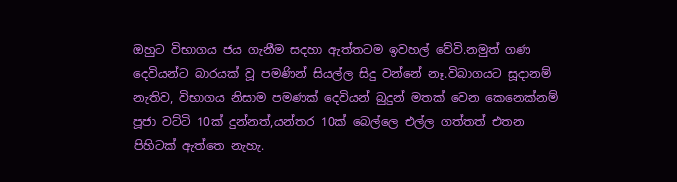ඔහුට විභාගය ජය ගැනීම සදහා ඇත්තටම ඉවහල් වේවි.නමුත් ගණ දෙවියන්ට බාරයක් වූ පමණින් සියල්ල සිදු වන්නේ නෑ.විබාගයට සූදානම් නැතිව, විභාගය නිසාම පමණක් දෙවියන් බුදුන් මතක් වෙන කෙනෙක්නම් පූජා වට්ටි 10ක් දුන්නත්,යන්තර 10ක් බෙල්ලෙ එල්ල ගත්තත් එතන පිහිටක් ඇත්තෙ නැහැ.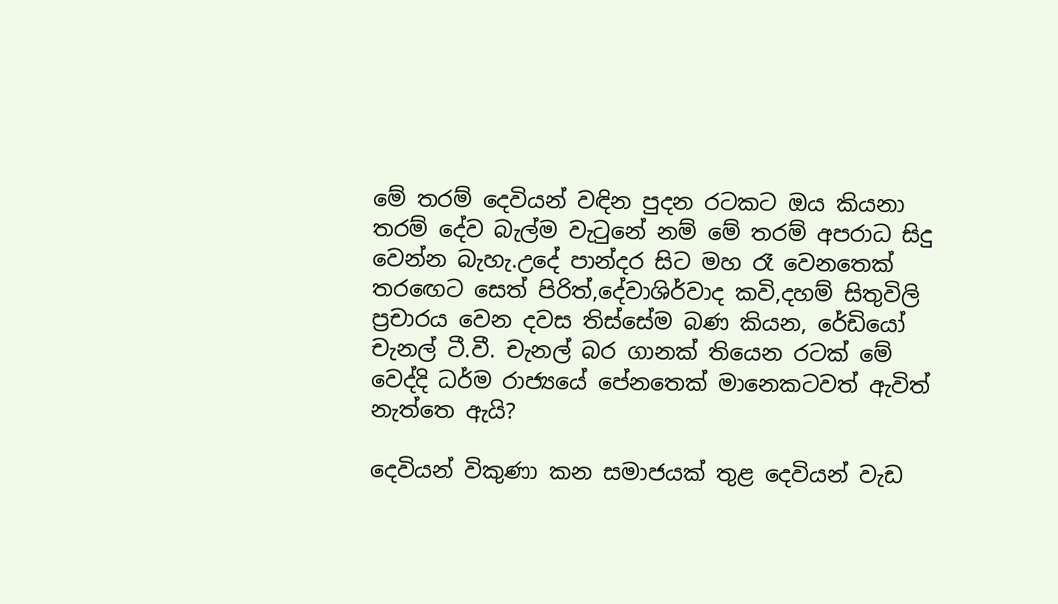මේ තරම් දෙවියන් වඳින පුදන රටකට ඔය කියනා තරම් දේව බැල්ම වැටුනේ නම් මේ තරම් අපරාධ සිදු වෙන්න බැහැ.උදේ පාන්දර සිට මහ රෑ වෙනතෙක් තර‍ඟෙට සෙත් පිරිත්,දේවාශිර්වාද කවි,දහම් සිතුවිලි ප්‍රචාරය වෙන දවස තිස්සේම බණ කියන, රේඩියෝ චැනල් ටී.වී. චැනල් බර ගානක් තියෙන රටක් මේ වෙද්දි ධර්ම රාජ්‍යයේ පේනතෙක් මානෙකටවත් ඇවිත් නැත්තෙ ඇයි?

දෙවියන් විකුණා කන සමාජයක් තුළ දෙවියන් වැඩ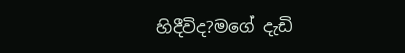හිදීවිද?මගේ දැඩි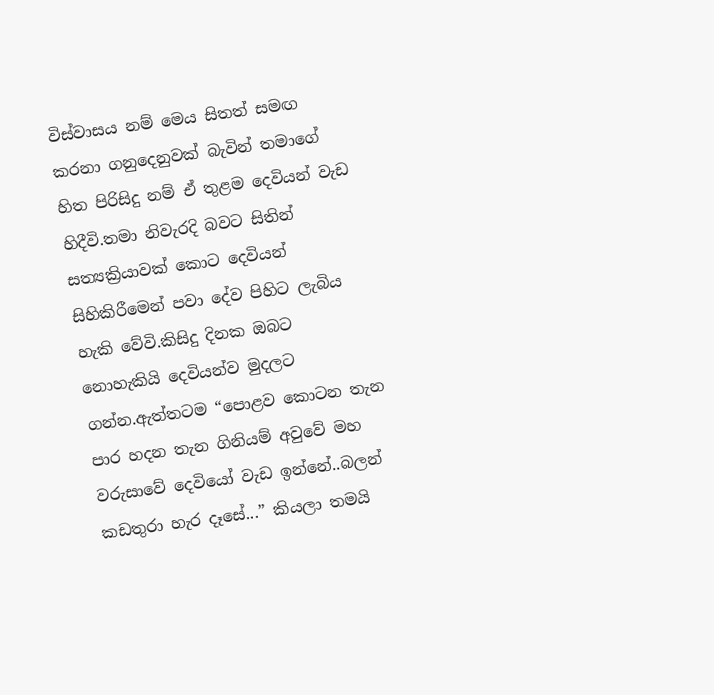විස්වාසය නම් මෙය සිතත් සමඟ කරනා ගනුදෙනුවක් බැවින් තමාගේ හිත පිරිසිදු නම් ඒ තුළම දෙවියන් වැඩ හිදීවි.තමා නිවැරදි බවට සිතින් සත්‍යක්‍රියාවක් කොට දෙවියන්  සිහිකිරීමෙන් පවා දේව පිහිට ලැබිය හැකි වේවි.කිසිදු දිනක ඔබට නොහැකියි දෙවියන්ව මුදලට ගන්න.ඇත්තටම “පොළව කොටන තැන පාර හදන තැන ගිනියම් අවුවේ මහ වරුසාවේ දෙවියෝ වැඩ ඉන්නේ..බලන් කඩතුරා හැර දෑසේ...” කියලා තමයි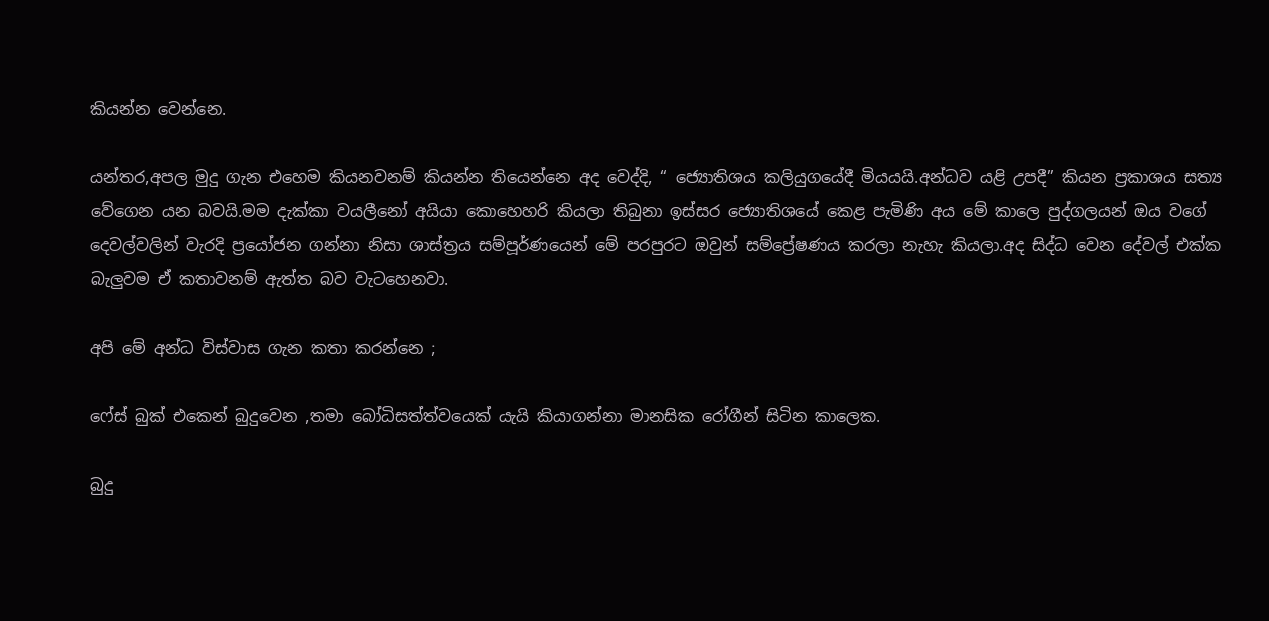කියන්න වෙන්නෙ.

යන්තර,අපල මුදු ගැන එහෙම කියනවනම් කියන්න තියෙන්නෙ අද වෙද්දි, “ ජ්‍යොතිශය කලියුගයේදී මියයයි.අන්ධව යළි උපදී” කියන ප්‍රකාශය සත්‍ය වේගෙන යන බවයි.මම දැක්කා වයලීනෝ අයියා කොහෙහරි කියලා තිබුනා ඉස්සර ජ්‍යොතිශයේ කෙළ පැමිණි අය මේ කාලෙ පුද්ගලයන් ඔය ‍‍වගේ දෙවල්වලින් වැරදි ප්‍රයෝජන ගන්නා නිසා ශාස්ත්‍රය සම්පූර්ණයෙන් ‍මේ පරපුරට ඔවුන් සම්ප්‍රේෂණය කරලා නැහැ කියලා.අද සිද්ධ වෙන දේවල් එක්ක බැලුවම ඒ කතාවනම් ඇත්ත බව වැටහෙනවා.

අපි මේ අන්ධ විස්වාස ගැන කතා කරන්නෙ ;

ෆේස් බුක් එකෙන් බුදුවෙන ,තමා බෝධිසත්ත්වයෙක් යැයි කියාගන්නා මානසික රෝගීන් සිටින කාලෙක.

බුදු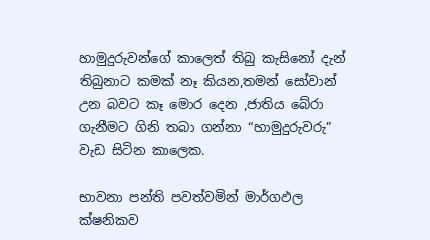හාමුදුරුවන්ගේ කාලෙත් තිබු කැසිනෝ දැන් තිබුනාට කමක් නෑ කියන,තමන් සෝවාන් උන බවට කෑ මොර දෙන ,ජාතිය බේරා ගැනීමට ගිනි තබා ගන්නා “හාමුදුරුවරු” වැඩ සිටින කාලෙක.

භාවනා පන්ති පවත්වමින් මාර්ගඵල ක්ෂනිකව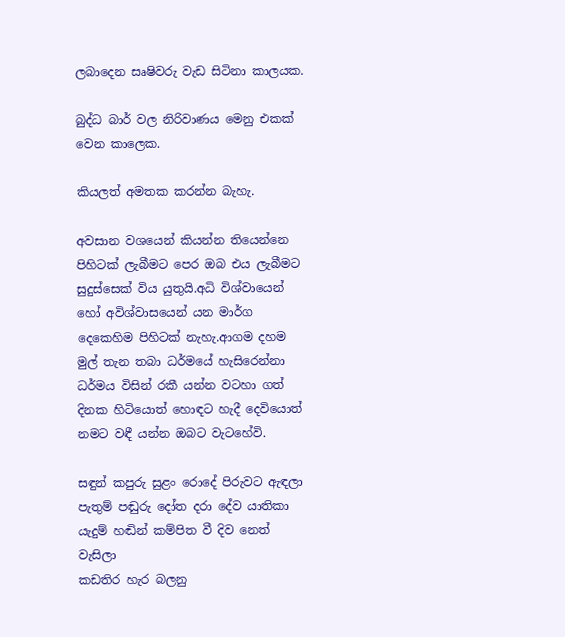ලබාදෙන සෘෂිවරු වැඩ සිටිනා කාලයක.

බුද්ධ බාර් වල නිරිවාණය මෙනු එකක් වෙන කාලෙක.

කියලත් අමතක කරන්න බැහැ.

අවසාන වශයෙන් කියන්න තියෙන්නෙ පිහිටක් ලැබීමට පෙර ඔබ එය ලැබීමට සුදුස්සෙක් විය යුතුයි.අධි විශ්වායෙන් හෝ අවිශ්වාසයෙන් යන ‍මාර්ග දෙකෙහිම පිහිටක් නැහැ.ආගම දහම මුල් තැන තබා ධර්මයේ හැසිරෙන්නා ධර්මය විසින් රකී යන්න වටහා ගත් දිනක හිටියොත් හොඳට හැදී දෙවියොත් නමට වඳී යන්න ඔබට වැටහේවි.

සඳුන් කපුරු සුළං රොදේ පිරුවට ඇඳලා
පැතුම් පඬුරු දෝත දරා දේව යාතිකා
යැදුම් හඬින් කම්පිත වී දිව නෙත් වැසිලා
කඩතිර හැර බලනු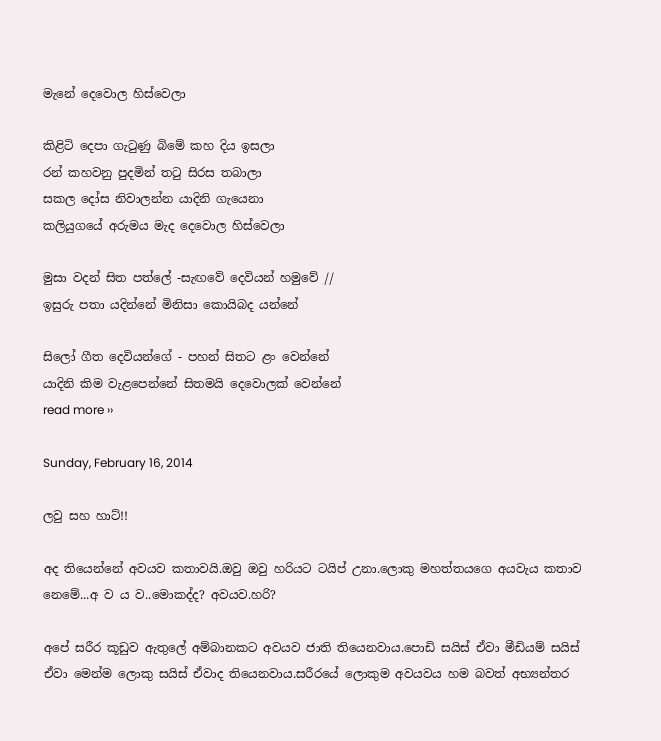මැනේ දෙවොල හිස්වෙලා

කිළිටි දෙපා ගැටුණු බිමේ කහ දිය ඉසලා
රන් කහවනු පුදමින් තටු සිරස තබාලා
සකල දෝස නිවාලන්න යාදිනි ගැයෙනා
කලියුගයේ අරුමය මැද දෙවොල හිස්වෙලා

මුසා වදන් සිත පත්ලේ -සැඟවේ දෙවියන් හමුවේ //
ඉසුරු පතා යදින්නේ මිනිසා කොයිබද යන්නේ

සිලෝ ගීත දෙවියන්ගේ - පහන් සිතට ළං වෙන්නේ
යාදිනි කිම වැළපෙන්නේ සිතමයි දෙවොලක් වෙන්නේ
read more ››

Sunday, February 16, 2014

ලවු සහ හාට්!!

අද තියෙන්නේ අවයව කතාවයි.ඔවු ඔවු හරියට ටයිප් උනා.ලොකු මහත්තයගෙ අයවැය කතාව නෙමේ...අ ව ය ව..මොකද්ද? අවයව.හරි?

අපේ සරීර කූඩුව ඇතුලේ අම්බානකට අවයව ජාති තියෙනවාය.පොඩි සයිස් ඒවා මීඩියම් සයිස් ඒවා මෙන්ම ලොකු සයිස් ඒවාද තියෙනවාය.සරීරයේ ලොකුම අවයවය හම බවත් අභ්‍යන්තර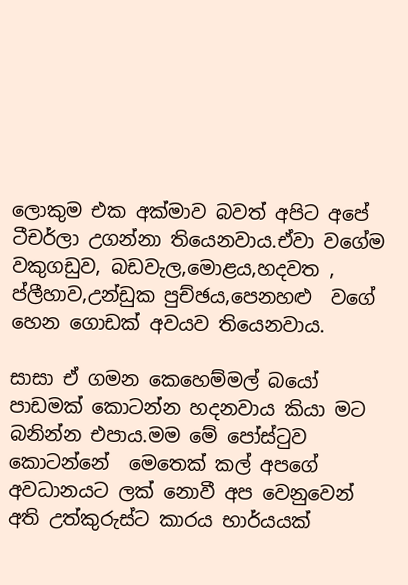ලොකුම එක අක්මාව බවත් අපිට අපේ ටීචර්ලා උගන්නා තියෙනවාය.ඒවා වගේම වකුගඩුව, බඩවැල,මොළය,හදවත , ප්ලීහාව,උන්ඩුක පුච්ඡය,පෙනහළු  වගේ හෙන ගොඩක් අවයව තියෙනවාය.

සාසා ඒ ගමන කෙහෙම්මල් බයෝ පාඩමක් කොටන්න හදනවාය කියා මට බනින්න එපාය.මම මේ පෝස්ටුව කොටන්නේ  මෙතෙක් කල් අපගේ අවධානයට ලක් නොවී අප වෙනුවෙන් අති උත්කුරුස්ට කාරය භාර්යයක්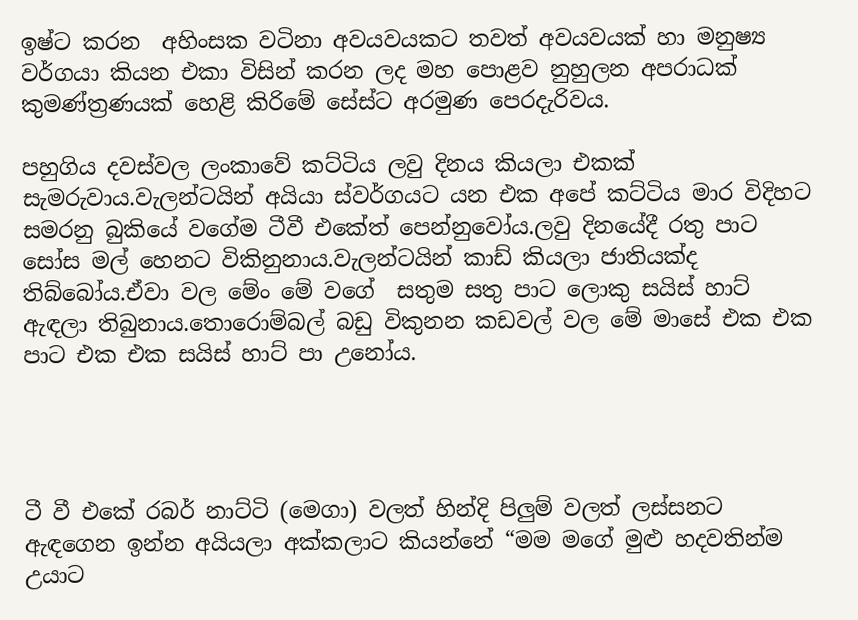ඉෂ්ට කරන  අහිංසක වටිනා අවයවයකට තවත් අවයවයක් හා මනුෂ්‍ය වර්ගයා කියන එකා විසින් කරන ලද මහ පොළව නුහුලන අපරාධක් කුමණ්ත්‍රණයක් හෙළි කිරිමේ සේස්ට අරමුණ පෙරදැරිවය.

පහුගිය දවස්වල ලංකාවේ කට්ටිය ලවු දිනය කියලා එකක් සැමරුවාය.වැලන්ටයින් අයියා ස්වර්ගයට යන එක අපේ කට්ටිය මාර විදිහට සමරනු බුකියේ වගේම ටීවී එකේත් පෙන්නුවෝය.ලවු දිනයේදී රතු පාට සෝස මල් හෙනට විකිනුනාය.වැලන්ටයින් කාඩ් කියලා ජාතියක්ද තිබ්බෝය.ඒවා වල මේං මේ වගේ  සතුම සතු පාට ලොකු සයිස් හාට් ඇඳලා තිබුනාය.තොරොම්බල් බඩු විකුනන කඩවල් වල මේ මාසේ එක එක පාට එක එක සයිස් හාට් පා උනෝය.




ටී වී එකේ රබර් නාට්ටි (මෙගා) වලත් හින්දි පිලුම් වලත් ලස්සනට ඇඳගෙන ඉන්න අයියලා අක්කලාට කියන්නේ “මම මගේ මුළු හදවතින්ම උයාට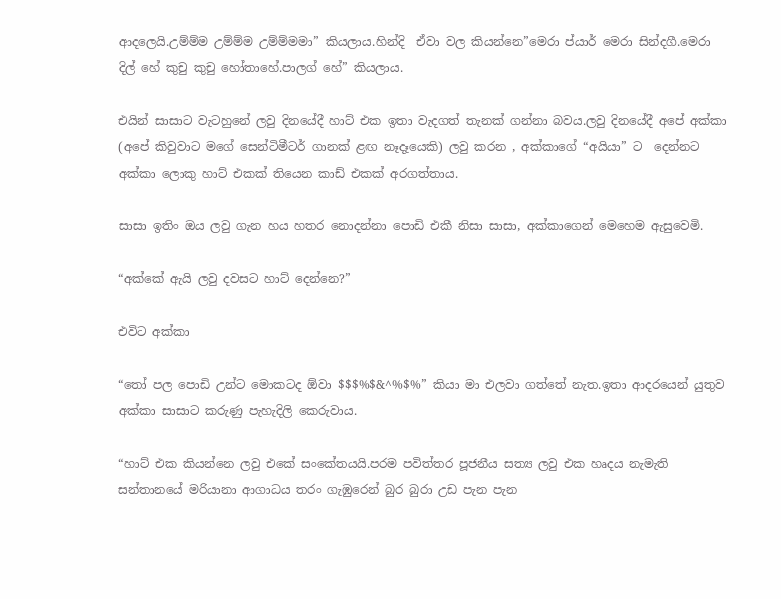ආදලෙයි.උම්ම්ම උම්ම්ම උම්ම්මමා” කියලාය.හින්දි  ඒවා වල කියන්නෙ”මෙරා ප්යාර් මෙරා සින්දගී.මෙරා දිල් හේ කුචු කුචු හෝතාහේ.පාලග් හේ” කියලාය.

එයින් සාසාට වැටහුනේ ලවු දිනයේදී හාට් එක ඉතා වැදගත් තැනක් ගන්නා බවය.ලවු දිනයේදී අපේ අක්කා (අපේ කිවුවාට මගේ සෙන්ටිමීටර් ගානක් ළඟ නෑදෑයෙකි) ලවු කරන , අක්කාගේ “අයියා” ට  දෙන්නට අක්කා ලොකු හාට් එකක් තියෙන කාඩ් එකක් අරගත්තාය.

සාසා ඉතිං ඔය ලවු ගැන හය හතර නොදන්නා පොඩි එකී නිසා සාසා, අක්කාගෙන් මෙහෙම ඇසුවෙමි.

“අක්කේ ඇයි ලවු දවසට හාට් දෙන්නෙ?”

එවිට අක්කා

“තෝ පල පොඩි උන්ට මොකටද ඕවා $$$%$&^%$%” කියා මා එලවා ගත්තේ නැත.ඉතා ආදරයෙන් යුතුව අක්කා සාසාට කරුණු පැහැදිලි කෙරුවාය.

“හාට් එක කියන්නෙ ලවු එකේ සංකේතයයි.පරම පවිත්තර පූජනීය සත්‍ය ලවු එක හෘදය නැමැති සන්තානයේ මරියානා ආගාධය තරං ගැඹුරෙන් බුර බුරා උඩ පැන පැන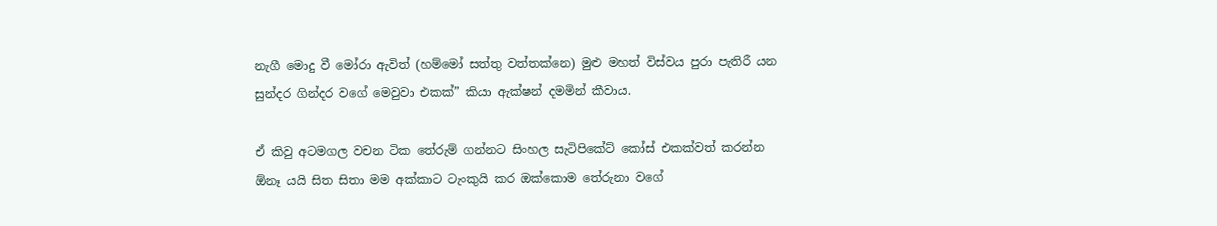නැගී මොදු වී මෝරා ඇවිත් (හම්මෝ සත්තු වත්තක්නෙ) මුළු මහත් විස්වය පුරා පැතිරී යන සුන්දර ගින්දර වගේ මෙවුවා එකක්” කියා ඇක්ෂන් දමමින් කීවාය.

ඒ කිවු අටමගල වචන ටික තේරුම් ගන්නට සිංහල සැටිපිකේට් කෝස් එකක්වත් කරන්න ඕනෑ යයි සිත සිතා මම අක්කාට ටැංකුයි කර ඔක්කොම තේරුනා වගේ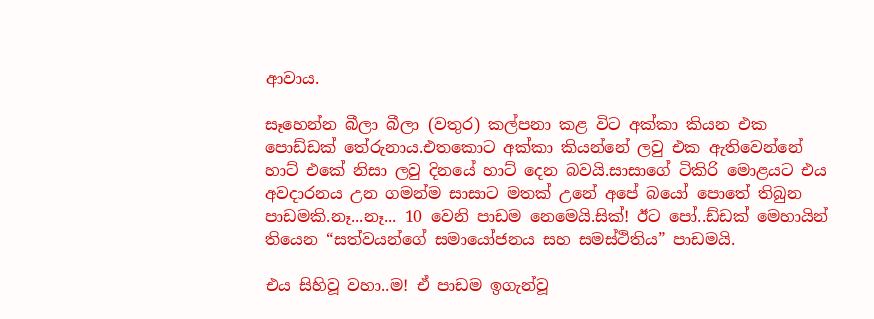ආවාය.

සෑහෙන්න බීලා බීලා (වතුර) කල්පනා කළ විට අක්කා කියන එක පොඩ්ඩක් තේරුනාය.එතකොට අක්කා කියන්නේ ලවු එක ඇතිවෙන්නේ හාට් එකේ නිසා ලවු දිනයේ හාට් දෙන බවයි.සාසාගේ ටිකිරි මොළයට එ‍ය අවදාරනය උන ගමන්ම සාසාට මතක් උනේ අපේ බයෝ පොතේ තිබුන පාඩමකි.නෑ...නෑ... 10 වෙනි පාඩම නෙමෙයි.සික්! ඊට පෝ..ඩ්ඩක් මෙහායින් තියෙන “සත්වයන්ගේ සමායෝජනය සහ සමස්ථිතිය” පාඩමයි.

එය සිහිවූ වහා..ම! ඒ පාඩම ඉගැන්වූ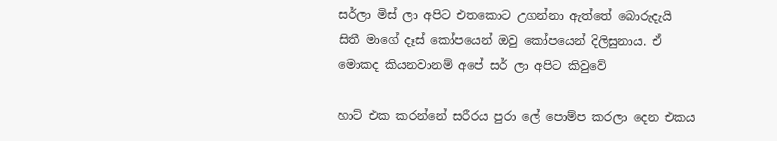සර්ලා මිස් ලා අපිට එතකොට උගන්නා ඇත්තේ බොරුදැයි සිතී මාගේ දෑස් කෝපයෙන් ඔවු කෝපයෙන් දිලිසුනාය. ඒ මොකද කියනවානම් අපේ සර් ලා අපිට කිවුවේ

හාට් එක කරන්නේ සරීරය පුරා ලේ පොම්ප කරලා දෙන එකය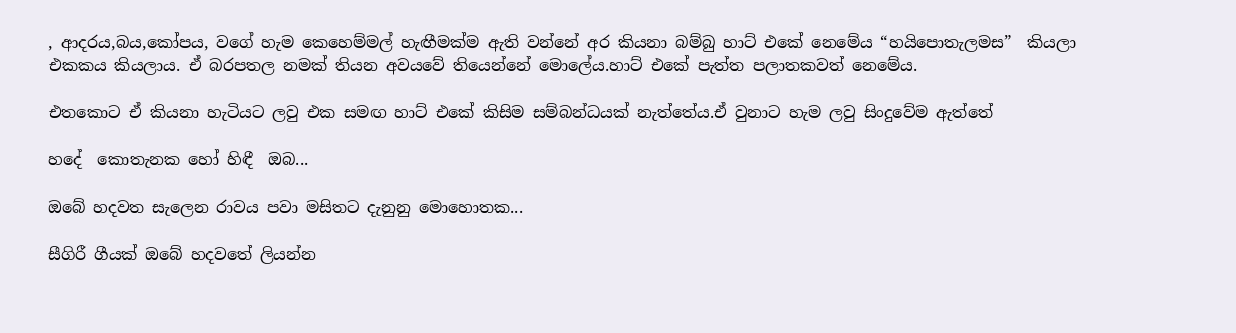, ආදරය,බය,කෝපය, වගේ හැම කෙහෙම්මල් හැඟීමක්ම ඇති වන්නේ අර කියනා බම්බු හාට් එකේ නෙමේය “හයිපොතැලමස”  කියලා එකකය කියලාය. ඒ බරපතල නමක් තියන අවයවේ තියෙන්නේ මොලේය.හාට් එකේ පැත්ත පලාතකවත් නෙමේය.

එතකොට ඒ කියනා හැටියට ලවු එක සමඟ හාට් එකේ කිසිම සම්බන්ධයක් නැත්තේය.ඒ වුනාට හැම ලවු සිංදුවේම ඇත්තේ

හදේ  කොතැනක හෝ හිඳී  ඔබ...

ඔබේ හදවත සැලෙන රාවය පවා මසිතට දැනුනු මොහොතක...

සීගිරී ගීයක් ඔබේ හදවතේ ලියන්න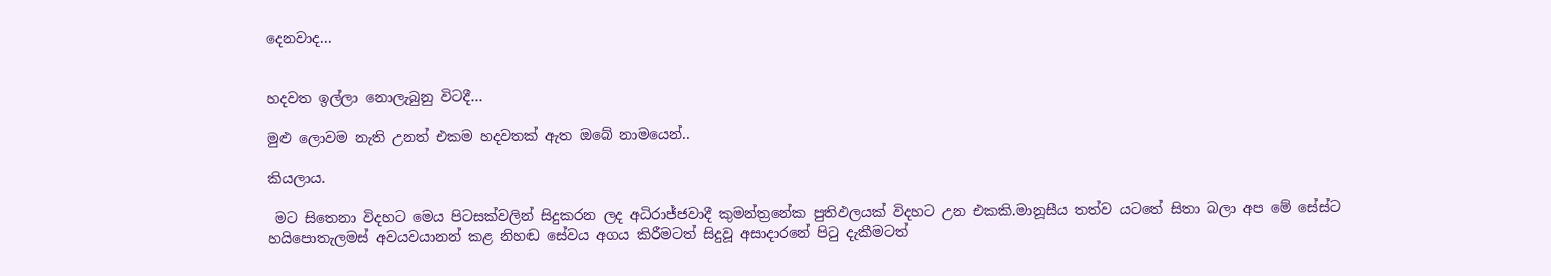දෙනවාද...


හදවත ඉල්ලා නොලැබුනු විටදී...

මුළු ලොවම නැති උනත් එකම හදවතක් ඇත ඔබේ නාමයෙන්..

කියලාය.

 මට සිතෙනා විදහට මෙය පිටසක්වලින් සිදුකරන ලද අධිරාජ්ජවාදී කුමන්ත්‍රනේක පුතිඵලයක් විදහට උන එකකි.මානූසීය තත්ව යටතේ සිතා බලා අප මේ සේස්ට හයිපොතැලමස් අවයවයානන් කළ නිහඬ සේවය අගය කිරීමටත් සිදුවූ අසාදාරනේ පිටු දැකීමටත්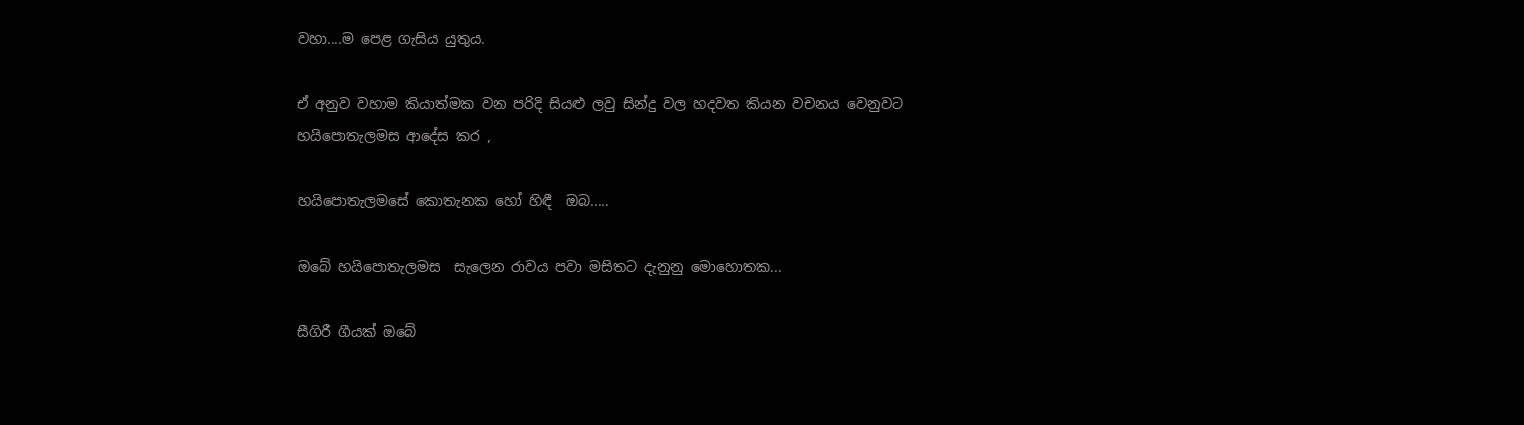වහා....ම පෙළ ගැසිය යුතුය.

ඒ අනුව වහාම කියාත්මක වන පරිදි සියළු ලවු සින්දු වල හදවත කියන වචනය වෙනුවට හයිපොතැලමස ආදේස කර ,

හයිපොතැලමසේ කොතැනක හෝ හිඳී  ඔබ.....

ඔබේ හයිපොතැලමස  සැලෙන රාවය පවා මසිතට දැනුනු මොහොතක...

සීගිරී ගීයක් ඔබේ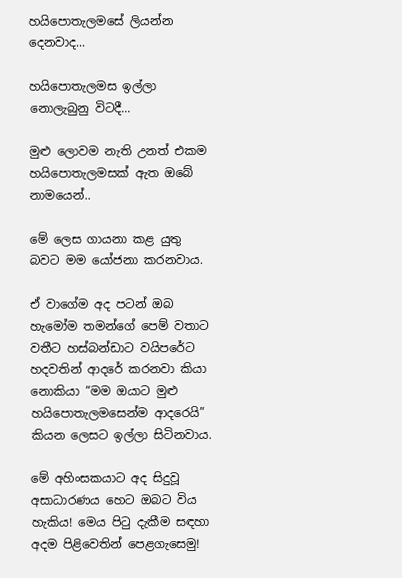හයිපොතැලමසේ ලියන්න දෙනවාද...

හයිපොතැලමස ඉල්ලා නොලැබුනු විටදී...

මුළු ලොවම නැති උනත් එකම හයිපොතැලමසක් ඇත ඔබේ නාමයෙන්..

මේ ලෙස ගායනා කළ යුතු බවට මම යෝජනා කරනවාය.

ඒ වාගේම අද පටන් ඔබ හැමෝම තමන්ගේ පෙම් වතාට වතීට හස්බන්ඩාට වයිපරේට හදවතින් ආදරේ කරනවා කියා නොකියා “මම ඔයාට මුළු හයිපොතැලමසෙන්ම ආදරෙයි” කියන ලෙසට ඉල්ලා සිටිනවාය.

මේ අහිංසකයාට අද සිදුවූ අසාධාරණය හෙට ඔබට විය හැකිය! මෙය පිටු දැකීම සඳහා අදම පිළිවෙතින් පෙළගැසෙමු!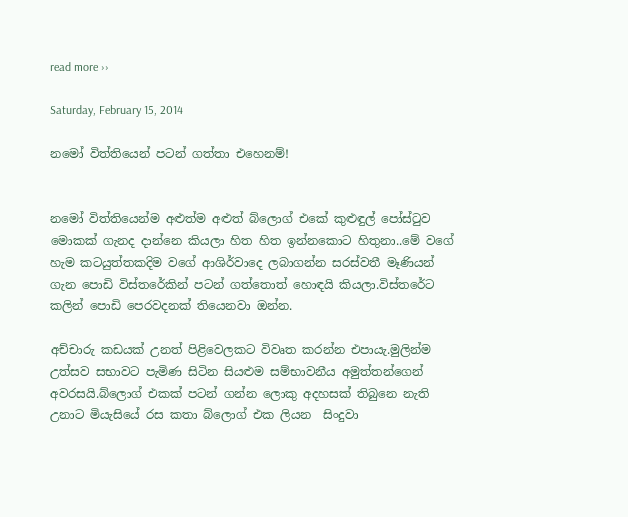read more ››

Saturday, February 15, 2014

නමෝ විත්තියෙන් පටන් ගත්තා එහෙනම්!


නමෝ විත්තියෙන්ම අළුත්ම අළුත් බ්ලොග් එකේ කුළුඳුල් පෝස්ටුව මොකක් ගැනද දාන්නෙ කියලා හිත හිත ඉන්නකොට හිතුනා..මේ වගේ හැම කටයුත්තකදිම වගේ ආශිර්වාදෙ ලබාගන්න සරස්වතී මෑණියන් ගැන පොඩි විස්තරේකින් පටන් ගත්තොත් හොඳයි කියලා.විස්තරේට කලින් පොඩි පෙරවදනක් තියෙනවා ඔන්න.

අච්චාරු කඩයක් උනත් පිළිවෙලකට විවෘත කරන්න එපායැ.මුලින්ම උත්සව සභාවට පැමිණ සිටින සියළුම සම්භාවනීය අමුත්තන්ගෙන් අවරසයි.බ්ලොග් එකක් පටන් ගන්න ලොකු අදහසක් තිබුනෙ නැති උනාට මියැසියේ රස කතා බ්ලොග් එක ලියන  සිංදුවා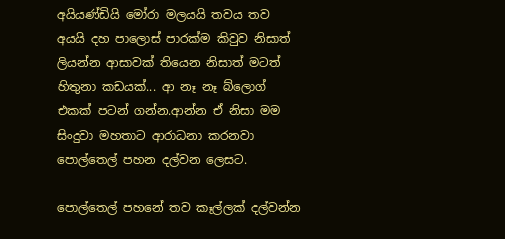අයියණ්ඩියි මෝරා මලයයි තවය තව අයයි දහ පාලොස් පාරක්ම කිවුව නිසාත් ලියන්න ආසාවක් තියෙන නිසාත් මටත් හිතුනා කඩයක්... ආ නෑ නෑ බ්ලොග් එකක් පටන් ගන්න.ආන්න ඒ නිසා මම සිංදුවා මහතාට ආරාධනා කරනවා පොල්තෙල් පහන දල්වන ලෙසට.

පොල්තෙල් පහනේ තව කෑල්ලක් දල්වන්න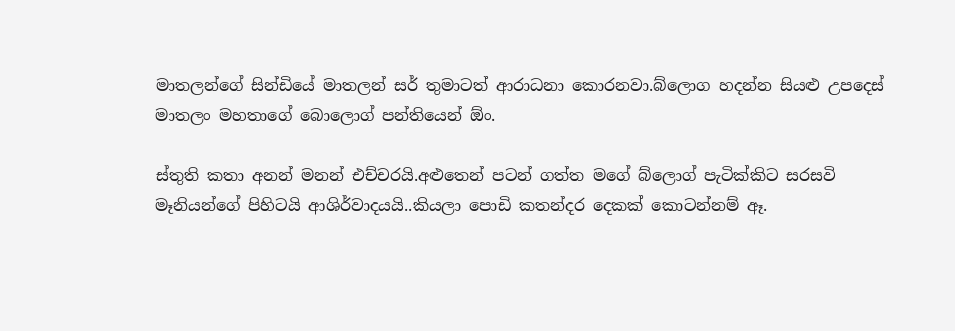මාතලන්ගේ සින්ඩියේ මාතලන් සර් තුමාටත් ආරාධනා කොරනවා.බ්ලොග හදන්න සියළු උපදෙස් මාතලං මහතාගේ බොලොග් පන්තියෙන් ඕං.

ස්තුති කතා අනන් මනන් එච්චරයි.අළුතෙන් පටන් ගත්ත මගේ බ්ලොග් පැටික්කිට සරසවි මෑනියන්ගේ පිහිටයි ආශිර්වාදයයි..කියලා පොඩි කතන්දර දෙකක් කොටන්නම් ඈ.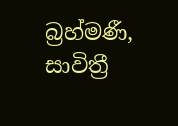බ්‍රහ්මණී, සාවිත්‍රී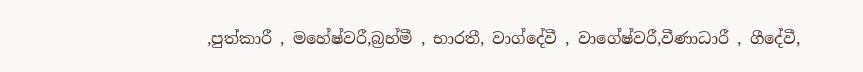,පුත්කාරී , මහේෂ්වරී,බ්‍රහ්මී , භාරතී, වාග්දේවී , වාගේෂ්වරී,වීණාධාරී , ගීදේවී,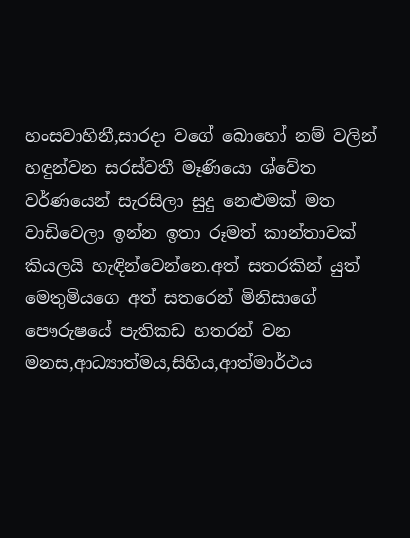හංසවාහිනී,සාරදා වගේ බොහෝ නම් වලින් හඳුන්වන සරස්වතී මෑණියො ශ්වේත වර්ණයෙන් සැරසිලා සුදු නෙළුමක් මත වාඩිවෙලා ඉන්න ඉතා රූමත් කාන්තාවක් කියලයි හැඳින්වෙන්නෙ.අත් සතරකින් යුත් මෙතුමියගෙ අත් සතරෙන් මිනිසාගේ පෞරුෂයේ පැතිකඩ හතරන් වන මනස,ආධ්‍යාත්මය,සිහිය,ආත්මාර්ථය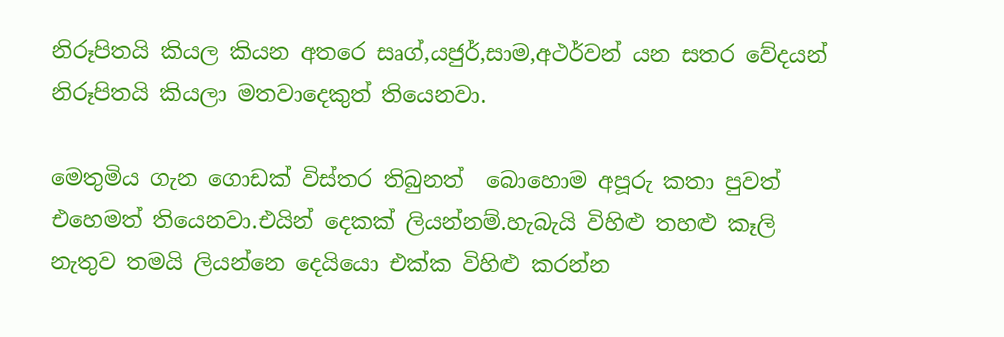නිරූපිතයි කියල කියන අතරෙ සෘග්,යජුර්,සාම,අථර්වන් යන සතර වේදයන් නිරූපිතයි කියලා මතවාදෙකුත් තියෙනවා.

මෙතුමිය ගැන ගොඩක් විස්තර තිබුනත් ‍ බොහොම අපූරු කතා පුවත් එහෙමත් තියෙනවා.එයින් දෙකක් ලියන්නම්.හැබැයි විහිළු තහළු කෑලි නැතුව තමයි ලියන්නෙ දෙයියො එක්ක විහිළු කරන්න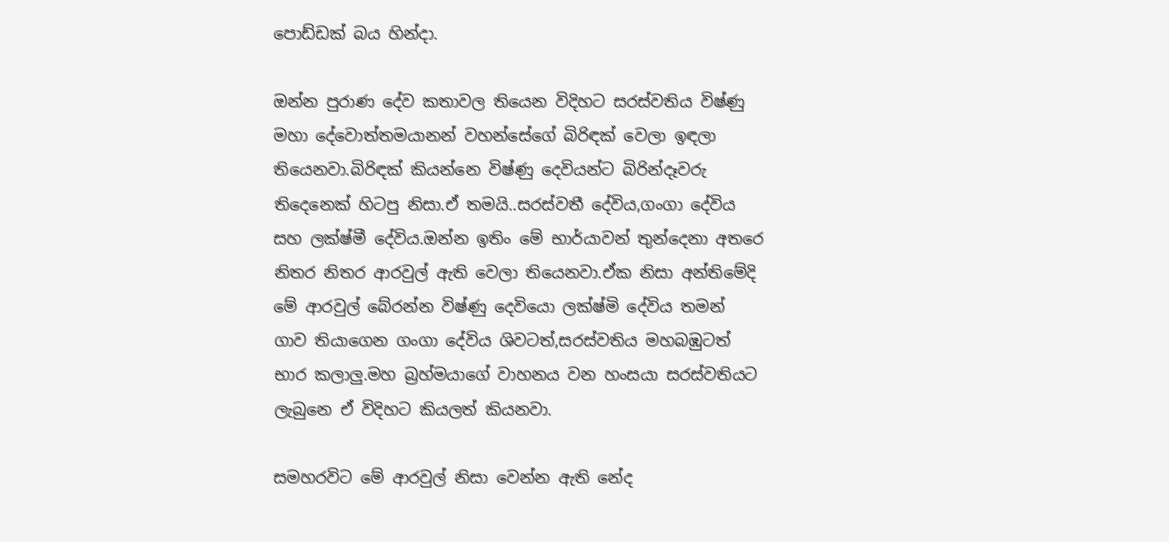පොඩ්ඩක් බය හින්දා.

ඔන්න පුරාණ දේව කතාවල තියෙන විදිහට සරස්වතිය විෂ්ණු මහා දේවොත්තමයානන් වහන්සේගේ බිරිඳක් වෙලා ඉඳලා තියෙනවා.බිරිඳක් කියන්නෙ විෂ්ණු දෙවියන්ට බිරින්දෑවරු තිදෙනෙක් හිටපු නිසා.ඒ තමයි..සරස්වතී දේවිය,ගංගා දේවිය සහ ලක්ෂ්මී දේවිය.ඔන්න ඉතිං මේ භාර්යාවන් තුන්දෙනා අතරෙ නිතර නිතර ආරවුල් ඇති වෙලා තියෙනවා.ඒක නිසා අන්තිමේදි මේ ආරවුල් බේරන්න විෂ්ණු දෙවියො ලක්ෂ්මි දේවිය තමන්‍ ගාව තියාගෙන ගංගා දේවිය ශිවටත්,සරස්වතිය මහබඹුටත් භාර කලාලු.මහ බ්‍රහ්මයාගේ වාහනය වන හංසයා සරස්වතියට ලැබුනෙ ඒ විදිහට කියලත් කියනවා.

සමහරවිට මේ ආරවුල් නිසා වෙන්න ඇති නේද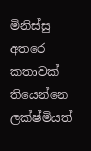මිනිස්සු අතරෙ කතාවක් තියෙන්නෙ ලක්ෂ්මියත්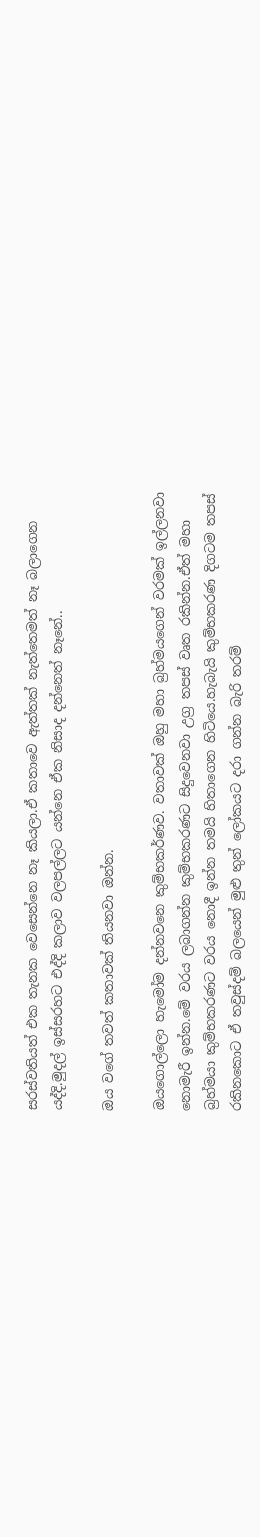සරස්වතියත් එක තැනක වෙසෙන්නෙ නෑ කියලා.ඒ කතාවෙ ඇත්තක් නැත්තෙමත් නෑ බලාගෙන යද්දි.මුදල් ඉස්සරහට එද්දි කලාව වලපල්ලට යන්නෙ ඒක නිසාද දන්නෙත් නෑනේ..

ඔය වගේ තවත් කතාවක් තියනවා ඔන්න.

ඔයගොල්ලො හැමෝම දන්නවනෙ කුම්භකර්ණව. වතාවක් ඔහු මහා බ්‍රහ්මයගෙන් වරමක් ඉල්ලනවා නොමැරී ඉන්න.මේ වරය ලබාගන්න කුම්භකරණට සිදුවෙනවා උග්‍ර තපස් වෘත රකින්න.ඒත් මහා බ්‍රහ්මයා කුම්භකරණට වරය නොදී ඉන්න තමයි හිතාගෙන හිටියෙ.හැබැයි කුම්භකරණ දිගටම තපස් රකිනකොට ඒ තවුස්දම් බලයෙන් මුළු තුන් ලෝකයට දරා ගන්න බැරි තරම්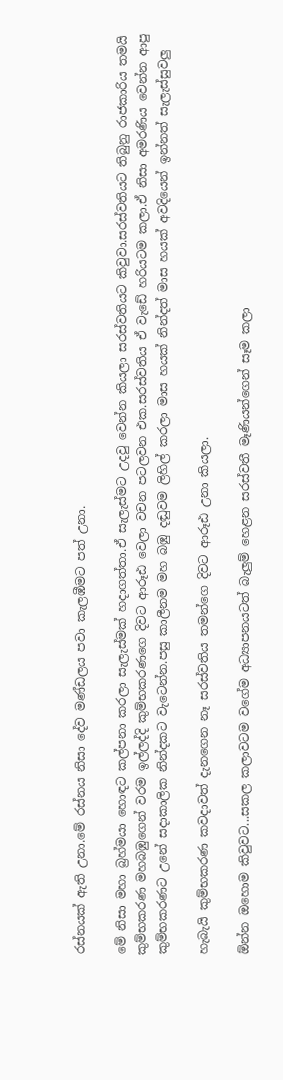රස්නයක් ඇති උනා.මේ රස්නය නිසා දේව මණ්ඩලය පවා කැලඹීමට පත් උනා.

මේ නිසා මහා බ්‍රහ්මයා හොඳට කල්පනා කරලා සැලැස්මක් හදාගත්තා.ඒ සැලැස්මට උදවු වෙන්න කියලා සරස්වතියට කිවුවා.සරස්වතියට තිබුනු රාජකාරිය තමයි කුම්භකරණ මහබඹුගෙන් වරම ඉල්ලද්දි කුම්භකරණගෙ දිවට ආරූඪ වෙලා වචන පටලවන එක.සරස්වතිය ඒ වැඩේ හරියටම කලා.ඒ නිසා අමරණිය වෙන්න ආපු කුම්භකරණට උනේ සදාකාලික නින්දකට වැටෙන්න.පසු කාලීනම මහ බඹු දඬුවම ලිහිල් කරලා මාස හයක් නින්දත් මාස හයක් අවදියෙන් ඉන්නත් සැලැස්සුවලු

හැබැයි කුම්භකරණ කවදාවත් දැනගෙන නෑ සරස්වතිය තමන්ගෙ දිවට ආරූඪ උනා කියලා.

ඕන්න ඔහොම කිවුවට...සකල කලාවටම වගේම අධ්‍යාපනයටත් බැලුම් හෙළන සරස්වතී මෑණියන්ගෙන් සෑම කලා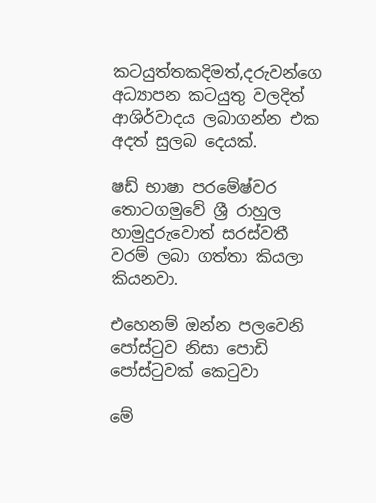කටයුත්තකදිමත්,දරුවන්ගෙ අධ්‍යාපන කටයුතු වලදිත් ආශිර්වාදය ලබාගන්න එක අදත් සුලබ දෙයක්.

ෂඩ් භාෂා පරමේෂ්වර තොටගමුවේ ශ්‍රී රාහුල හාමුදුරුවොත් සරස්වතී වරම් ලබා ගත්තා කියලා කියනවා.

එහෙනම් ඔන්න පලවෙනි පෝස්ටුව නිසා පොඩි පෝස්ටුවක් කෙටුවා

මේ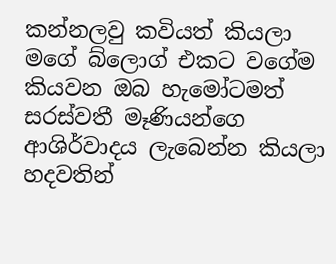කන්නලවු කවියත් කියලා මගේ බ්ලොග් එකට වගේම කියවන ඔබ හැමෝටමත් සරස්වතී මෑණියන්ගෙ ආශිර්වාදය ලැබෙන්න කියලා හදවතින්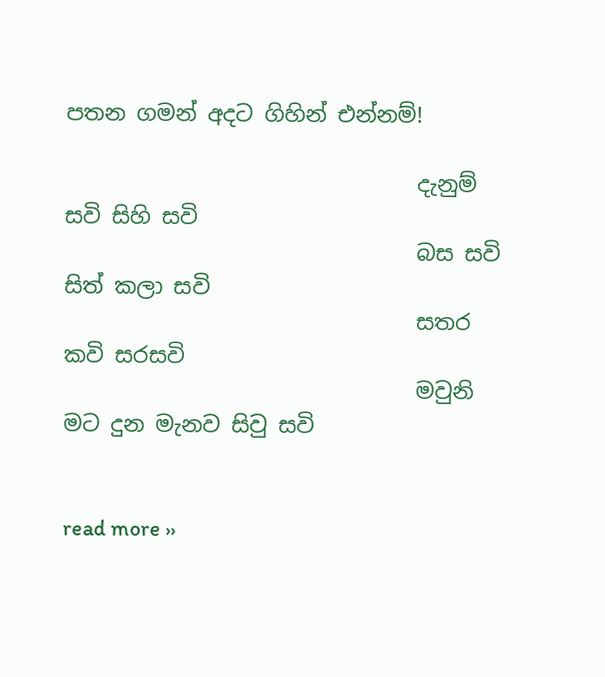පතන ගමන් අදට ගිහින් එන්නම්!

                                දැනුම් සවි සිහි සවි
                                බස සවි සිත් කලා සවි
                                සතර කවි සරසවි
                                මවුනි මට දුන මැනව සිවු සවි


read more ››